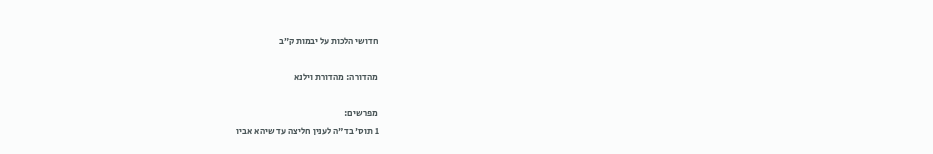חדושי הלכות על יבמות ק״ב

מהדורה: מהדורת וילנא

מפרשים:
1 תוס' בד"ה לענין חליצה עד שיהא אביו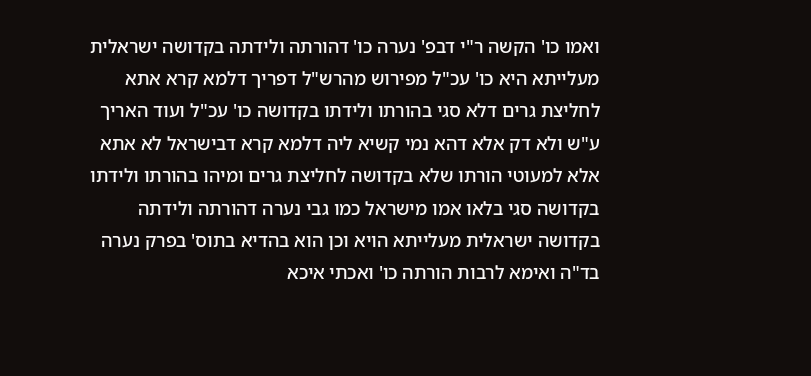ואמו כו' הקשה ר"י דבפ' נערה כו' דהורתה ולידתה בקדושה ישראלית מעלייתא היא כו' עכ"ל מפירוש מהרש"ל דפריך דלמא קרא אתא לחליצת גרים דלא סגי בהורתו ולידתו בקדושה כו' עכ"ל ועוד האריך ע"ש ולא דק אלא דהא נמי קשיא ליה דלמא קרא דבישראל לא אתא אלא למעוטי הורתו שלא בקדושה לחליצת גרים ומיהו בהורתו ולידתו בקדושה סגי בלאו אמו מישראל כמו גבי נערה דהורתה ולידתה בקדושה ישראלית מעלייתא הויא וכן הוא בהדיא בתוס' בפרק נערה בד"ה ואימא לרבות הורתה כו' ואכתי איכא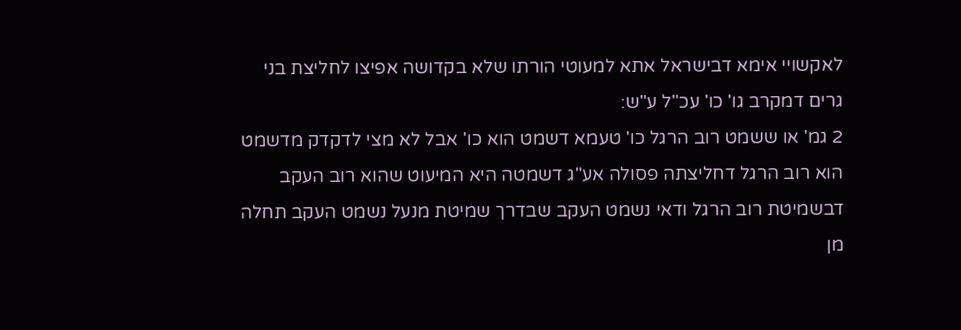לאקשויי אימא דבישראל אתא למעוטי הורתו שלא בקדושה אפיצו לחליצת בני גרים דמקרב גו' כו' עכ"ל ע"ש:
2 גמ' או ששמט רוב הרגל כו' טעמא דשמט הוא כו' אבל לא מצי לדקדק מדשמט הוא רוב הרגל דחליצתה פסולה אע"ג דשמטה היא המיעוט שהוא רוב העקב דבשמיטת רוב הרגל ודאי נשמט העקב שבדרך שמיטת מנעל נשמט העקב תחלה מן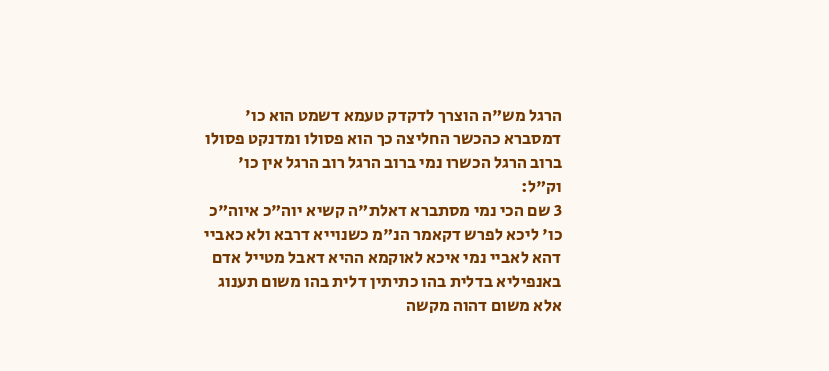הרגל מש"ה הוצרך לדקדק טעמא דשמט הוא כו' דמסברא כהכשר החליצה כך הוא פסולו ומדנקט פסולו ברוב הרגל הכשרו נמי ברוב הרגל רוב הרגל אין כו' וק"ל:
3 שם הכי נמי מסתברא דאלת"ה קשיא יוה"כ איוה"כ כו' ליכא לפרש דקאמר הנ"מ כשנוייא דרבא ולא כאביי דהא לאביי נמי איכא לאוקמא ההיא דאבל מטייל אדם באנפיליא בדלית בהו כתיתין דלית בהו משום תענוג אלא משום דהוה מקשה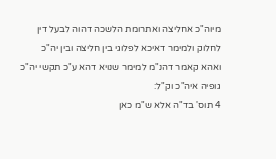מיוה"כ אחליצה ואתרומת הלשכה דהוה לבעל דין לחלוק ולמימר דאיכא לפלוגי בין חליצה ובין יה"כ ואהא קאמר דהנ"מ למימר שנויא דהא ע"כ תקשי יה"כ גופיה איה"כ וק"ל:
4 תוס' בד"ה אלא ש"מ כאן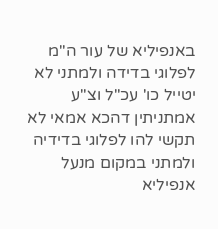באנפיליא של עור ה"מ לפלוגי בדידה ולמתני לא יטייל כו' עכ"ל וצ"ע אמתניתין דהכא אמאי לא תקשי להו לפלוגי בדידיה ולמתני במקום מנעל אנפיליא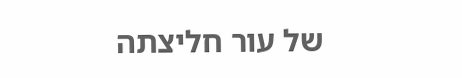של עור חליצתה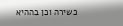כשירה וכן בההיא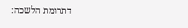דתרומת הלשכה: